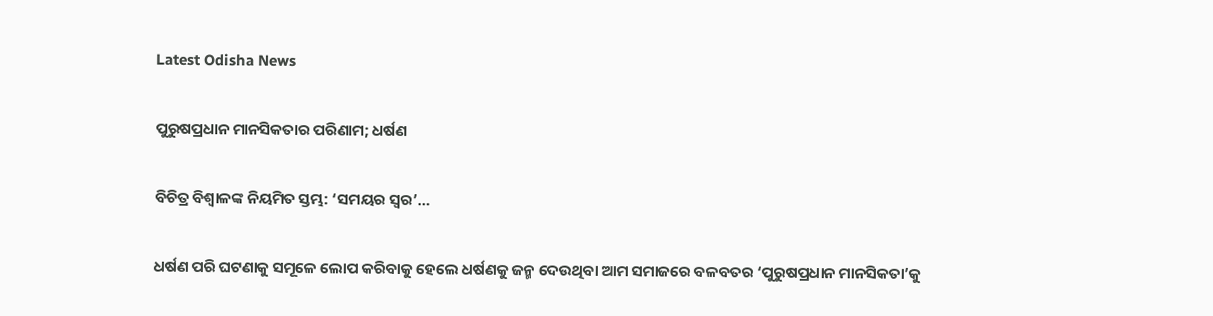Latest Odisha News

ପୁରୁଷପ୍ରଧାନ ମାନସିକତାର ପରିଣାମ; ଧର୍ଷଣ

ବିଚିତ୍ର ବିଶ୍ୱାଳଙ୍କ ନିୟମିତ ସ୍ତମ୍ଭ: ‘ସମୟର ସ୍ୱର’…

ଧର୍ଷଣ ପରି ଘଟଣାକୁ ସମୂଳେ ଲୋପ କରିବାକୁ ହେଲେ ଧର୍ଷଣକୁ ଜନ୍ମ ଦେଉଥିବା ଆମ ସମାଜରେ ବଳବତର ‘ପୁରୁଷପ୍ରଧାନ ମାନସିକତା’କୁ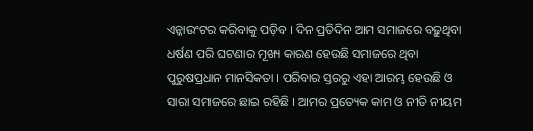ଏନ୍କାଉଂଟର କରିବାକୁ ପଡ଼ିବ । ଦିନ ପ୍ରତିଦିନ ଆମ ସମାଜରେ ବଢ଼ୁଥିବା ଧର୍ଷଣ ପରି ଘଟଣାର ମୂଖ୍ୟ କାରଣ ହେଉଛି ସମାଜରେ ଥିବା ପୁରୁଷପ୍ରଧାନ ମାନସିକତା । ପରିବାର ସ୍ତରରୁ ଏହା ଆରମ୍ଭ ହେଉଛି ଓ ସାରା ସମାଜରେ ଛାଇ ରହିଛି । ଆମର ପ୍ରତ୍ୟେକ କାମ ଓ ନୀତି ନୀୟମ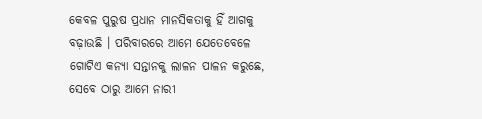କେବଳ ପୁରୁଷ ପ୍ରଧାନ ମାନସିକତାକୁ ହିଁ ଆଗକୁ ବଢ଼ାଉଛି । ପରିବାରରେ ଆମେ ଯେତେବେଳେ ଗୋଟିଏ କନ୍ୟା ସନ୍ତାନକୁ ଲାଳନ ପାଳନ କରୁଛେ, ସେବେ ଠାରୁ ଆମେ ନାରୀ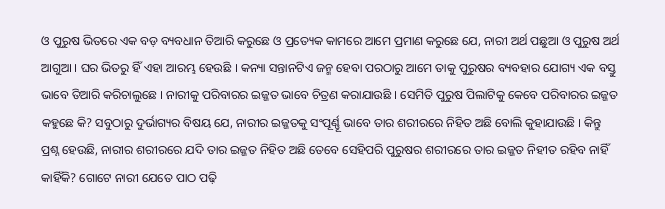ଓ ପୁରୁଷ ଭିତରେ ଏକ ବଡ଼ ବ୍ୟବଧାନ ତିଆରି କରୁଛେ ଓ ପ୍ରତ୍ୟେକ କାମରେ ଆମେ ପ୍ରମାଣ କରୁଛେ ଯେ, ନାରୀ ଅର୍ଥ ପଛୁଆ ଓ ପୁରୁଷ ଅର୍ଥ ଆଗୁଆ । ଘର ଭିତରୁ ହିଁ ଏହା ଆରମ୍ଭ ହେଉଛି । କନ୍ୟା ସନ୍ତାନଟିଏ ଜନ୍ମ ହେବା ପରଠାରୁ ଆମେ ତାକୁ ପୁରୁଷର ବ୍ୟବହାର ଯୋଗ୍ୟ ଏକ ବସ୍ତୁ ଭାବେ ତିଆରି କରିଚାଲୁଛେ । ନାରୀକୁ ପରିବାରର ଇଜ୍ଜତ ଭାବେ ଚିତ୍ରଣ କରାଯାଉଛି । ସେମିତି ପୁରୁଷ ପିଲାଟିକୁ କେବେ ପରିବାରର ଇଜ୍ଜତ କହୁଛେ କି? ସବୁଠାରୁ ଦୁର୍ଭାଗ୍ୟର ବିଷୟ ଯେ, ନାରୀର ଇଜ୍ଜତକୁ ସଂପୂର୍ଣ୍ଣୂ ଭାବେ ତାର ଶରୀରରେ ନିହିତ ଅଛି ବୋଲି କୁହାଯାଉଛି । କିନ୍ତୁ ପ୍ରଶ୍ନ ହେଉଛି, ନାରୀର ଶରୀରରେ ଯଦି ତାର ଇଜ୍ଜତ ନିହିତ ଅଛି ତେବେ ସେହିପରି ପୁରୁଷର ଶରୀରରେ ତାର ଇଜ୍ଜତ ନିହୀତ ରହିବ ନାହିଁ କାହିଁକି? ଗୋଟେ ନାରୀ ଯେତେ ପାଠ ପଢ଼ି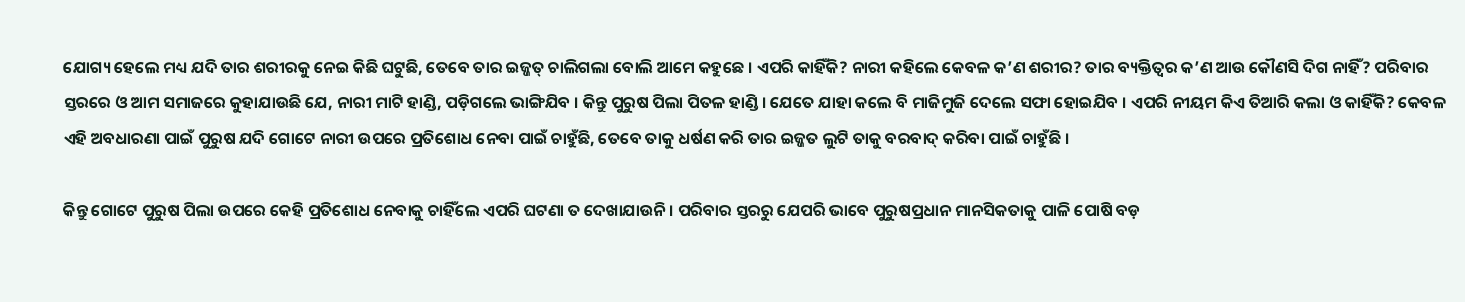ଯୋଗ୍ୟ ହେଲେ ମଧ୍ୟ ଯଦି ତାର ଶରୀରକୁ ନେଇ କିଛି ଘଟୁଛି, ତେବେ ତାର ଇଜ୍ଜତ୍ ଚାଲିଗଲା ବୋଲି ଆମେ କହୁଛେ । ଏପରି କାହିଁକି? ନାରୀ କହିଲେ କେବଳ କ’ଣ ଶରୀର? ତାର ବ୍ୟକ୍ତିତ୍ୱର କ’ଣ ଆଉ କୌଣସି ଦିଗ ନାହିଁ? ପରିବାର ସ୍ତରରେ ଓ ଆମ ସମାଜରେ କୁହାଯାଉଛି ଯେ, ନାରୀ ମାଟି ହାଣ୍ଡି, ପଡ଼ିଗଲେ ଭାଙ୍ଗିଯିବ । କିନ୍ତୁ ପୁରୁଷ ପିଲା ପିତଳ ହାଣ୍ଡି । ଯେତେ ଯାହା କଲେ ବି ମାଜିମୁଜି ଦେଲେ ସଫା ହୋଇଯିବ । ଏପରି ନୀୟମ କିଏ ତିଆରି କଲା ଓ କାହିଁକି? କେବଳ ଏହି ଅବଧାରଣା ପାଇଁ ପୁରୁଷ ଯଦି ଗୋଟେ ନାରୀ ଉପରେ ପ୍ରତିଶୋଧ ନେବା ପାଇଁ ଚାହୁଁଛି, ତେବେ ତାକୁ ଧର୍ଷଣ କରି ତାର ଇଜ୍ଜତ ଲୁଟି ତାକୁ ବରବାଦ୍ କରିବା ପାଇଁ ଚାହୁଁଛି ।

କିନ୍ତୁ ଗୋଟେ ପୁରୁଷ ପିଲା ଉପରେ କେହି ପ୍ରତିଶୋଧ ନେବାକୁ ଚାହିଁଲେ ଏପରି ଘଟଣା ତ ଦେଖାଯାଉନି । ପରିବାର ସ୍ତରରୁ ଯେପରି ଭାବେ ପୁରୁଷପ୍ରଧାନ ମାନସିକତାକୁ ପାଳି ପୋଷି ବଡ଼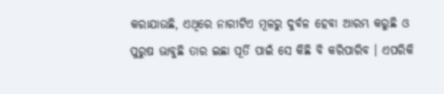କରାଯାଉଛି, ଏଥିରେ ନାରୀଟିଏ ମୂଳରୁ ଦୁର୍ବଳ ହେବା ଆରମ୍ଭ କରୁଛି ଓ ପୁରୁଷ ଭାବୁଛି ତାର ଇଛା ପୂର୍ତି ପାଇଁ ସେ କିଛି ବି କରିପାରିବ । ଏପରିକି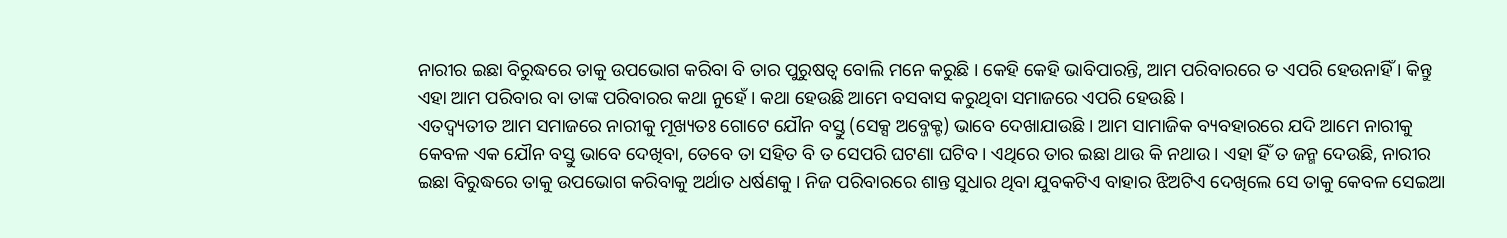ନାରୀର ଇଛା ବିରୁଦ୍ଧରେ ତାକୁ ଉପଭୋଗ କରିବା ବି ତାର ପୁରୁଷତ୍ୱ ବୋଲି ମନେ କରୁଛି । କେହି କେହି ଭାବିପାରନ୍ତି, ଆମ ପରିବାରରେ ତ ଏପରି ହେଉନାହିଁ । କିନ୍ତୁ ଏହା ଆମ ପରିବାର ବା ତାଙ୍କ ପରିବାରର କଥା ନୁହେଁ । କଥା ହେଉଛି ଆମେ ବସବାସ କରୁଥିବା ସମାଜରେ ଏପରି ହେଉଛି ।
ଏତଦ୍ବ୍ୟତୀତ ଆମ ସମାଜରେ ନାରୀକୁ ମୂଖ୍ୟତଃ ଗୋଟେ ଯୌନ ବସ୍ତୁ (ସେକ୍ସ ଅବ୍ଜେକ୍ଟ) ଭାବେ ଦେଖାଯାଉଛି । ଆମ ସାମାଜିକ ବ୍ୟବହାରରେ ଯଦି ଆମେ ନାରୀକୁ କେବଳ ଏକ ଯୌନ ବସ୍ତୁ ଭାବେ ଦେଖିବା, ତେବେ ତା ସହିତ ବି ତ ସେପରି ଘଟଣା ଘଟିବ । ଏଥିରେ ତାର ଇଛା ଥାଉ କି ନଥାଉ । ଏହା ହିଁ ତ ଜନ୍ମ ଦେଉଛି, ନାରୀର ଇଛା ବିରୁଦ୍ଧରେ ତାକୁ ଉପଭୋଗ କରିବାକୁ ଅର୍ଥାତ ଧର୍ଷଣକୁ । ନିଜ ପରିବାରରେ ଶାନ୍ତ ସୁଧାର ଥିବା ଯୁବକଟିଏ ବାହାର ଝିଅଟିଏ ଦେଖିଲେ ସେ ତାକୁ କେବଳ ସେଇଆ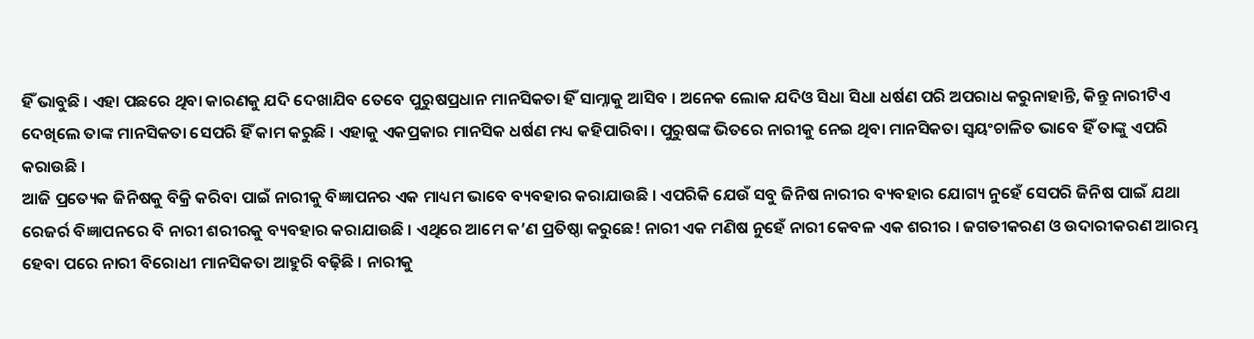ହିଁ ଭାବୁଛି । ଏହା ପଛରେ ଥିବା କାରଣକୁ ଯଦି ଦେଖାଯିବ ତେବେ ପୁରୁଷପ୍ରଧାନ ମାନସିକତା ହିଁ ସାମ୍ନାକୁ ଆସିବ । ଅନେକ ଲୋକ ଯଦିଓ ସିଧା ସିଧା ଧର୍ଷଣ ପରି ଅପରାଧ କରୁନାହାନ୍ତି, କିନ୍ତୁ ନାରୀଟିଏ ଦେଖିଲେ ତାଙ୍କ ମାନସିକତା ସେପରି ହିଁ କାମ କରୁଛି । ଏହାକୁ ଏକପ୍ରକାର ମାନସିକ ଧର୍ଷଣ ମଧ୍ୟ କହିପାରିବା । ପୁରୁଷଙ୍କ ଭିତରେ ନାରୀକୁ ନେଇ ଥିବା ମାନସିକତା ସ୍ୱୟଂଚାଳିତ ଭାବେ ହିଁ ତାଙ୍କୁ ଏପରି କରାଉଛି ।
ଆଜି ପ୍ରତ୍ୟେକ ଜିନିଷକୁ ବିକ୍ରି କରିବା ପାଇଁ ନାରୀକୁ ବିଜ୍ଞାପନର ଏକ ମାଧ୍ୟମ ଭାବେ ବ୍ୟବହାର କରାଯାଉଛି । ଏପରିକି ଯେଉଁ ସବୁ ଜିନିଷ ନାରୀର ବ୍ୟବହାର ଯୋଗ୍ୟ ନୁହେଁ ସେପରି ଜିନିଷ ପାଇଁ ଯଥା ରେଜର୍ର ବିଜ୍ଞାପନରେ ବି ନାରୀ ଶରୀରକୁ ବ୍ୟବହାର କରାଯାଉଛି । ଏଥିରେ ଆମେ କ’ଣ ପ୍ରତିଷ୍ଠା କରୁଛେ! ନାରୀ ଏକ ମଣିଷ ନୁହେଁ ନାରୀ କେବଳ ଏକ ଶରୀର । ଜଗତୀକରଣ ଓ ଉଦାରୀକରଣ ଆରମ୍ଭ ହେବା ପରେ ନାରୀ ବିରୋଧୀ ମାନସିକତା ଆହୁରି ବଢ଼ିଛି । ନାରୀକୁ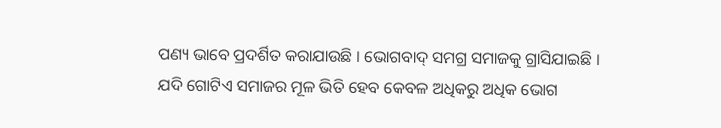ପଣ୍ୟ ଭାବେ ପ୍ରଦର୍ଶିତ କରାଯାଉଛି । ଭୋଗବାଦ୍ ସମଗ୍ର ସମାଜକୁ ଗ୍ରାସିଯାଇଛି । ଯଦି ଗୋଟିଏ ସମାଜର ମୂଳ ଭିତି ହେବ କେବଳ ଅଧିକରୁ ଅଧିକ ଭୋଗ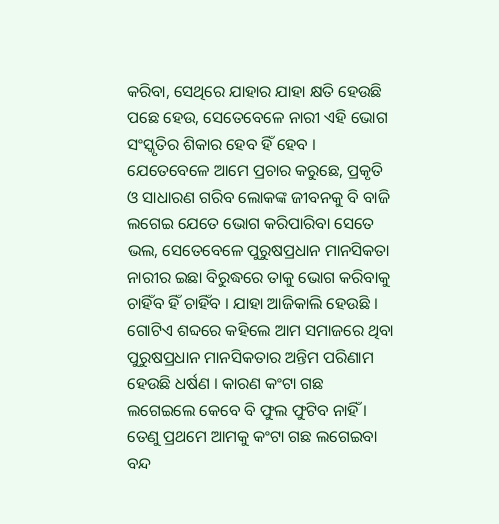କରିବା, ସେଥିରେ ଯାହାର ଯାହା କ୍ଷତି ହେଉଛି ପଛେ ହେଉ, ସେତେବେଳେ ନାରୀ ଏହି ଭୋଗ ସଂସ୍କୃତିର ଶିକାର ହେବ ହିଁ ହେବ । ଯେତେବେଳେ ଆମେ ପ୍ରଚାର କରୁଛେ, ପ୍ରକୃତି ଓ ସାଧାରଣ ଗରିବ ଲୋକଙ୍କ ଜୀବନକୁ ବି ବାଜି ଲଗେଇ ଯେତେ ଭୋଗ କରିପାରିବା ସେତେ ଭଲ, ସେତେବେଳେ ପୁରୁଷପ୍ରଧାନ ମାନସିକତା ନାରୀର ଇଛା ବିରୁଦ୍ଧରେ ତାକୁ ଭୋଗ କରିବାକୁ ଚାହିଁବ ହିଁ ଚାହିଁବ । ଯାହା ଆଜିକାଲି ହେଉଛି । ଗୋଟିଏ ଶବ୍ଦରେ କହିଲେ ଆମ ସମାଜରେ ଥିବା ପୁରୁଷପ୍ରଧାନ ମାନସିକତାର ଅନ୍ତିମ ପରିଣାମ ହେଉଛି ଧର୍ଷଣ । କାରଣ କଂଟା ଗଛ ଲଗେଇଲେ କେବେ ବି ଫୁଲ ଫୁଟିବ ନାହିଁ । ତେଣୁ ପ୍ରଥମେ ଆମକୁ କଂଟା ଗଛ ଲଗେଇବା ବନ୍ଦ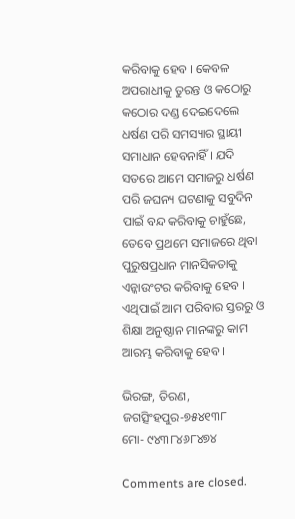କରିବାକୁ ହେବ । କେବଳ ଅପରାଧୀକୁ ତୁରନ୍ତ ଓ କଠୋରୁ କଠୋର ଦଣ୍ଡ ଦେଇଦେଲେ ଧର୍ଷଣ ପରି ସମସ୍ୟାର ସ୍ଥାୟୀ ସମାଧାନ ହେବନାହିଁ । ଯଦି ସତରେ ଆମେ ସମାଜରୁ ଧର୍ଷଣ ପରି ଜଘନ୍ୟ ଘଟଣାକୁ ସବୁଦିନ ପାଇଁ ବନ୍ଦ କରିବାକୁ ଚାହୁଁଛେ, ତେବେ ପ୍ରଥମେ ସମାଜରେ ଥିବା ପୁରୁଷପ୍ରଧାନ ମାନସିକତାକୁ ଏନ୍କାଉଂଟର କରିବାକୁ ହେବ । ଏଥିପାଇଁ ଆମ ପରିବାର ସ୍ତରରୁ ଓ ଶିକ୍ଷା ଅନୁଷ୍ଠାନ ମାନଙ୍କରୁ କାମ ଆରମ୍ଭ କରିବାକୁ ହେବ ।

ଭିରଙ୍ଗ, ତିରଣ, ଜଗତ୍ସିଂହପୁର-୭୫୪୧୩୮
ମୋ- ୯୪୩୮୪୬୮୪୭୪

Comments are closed.